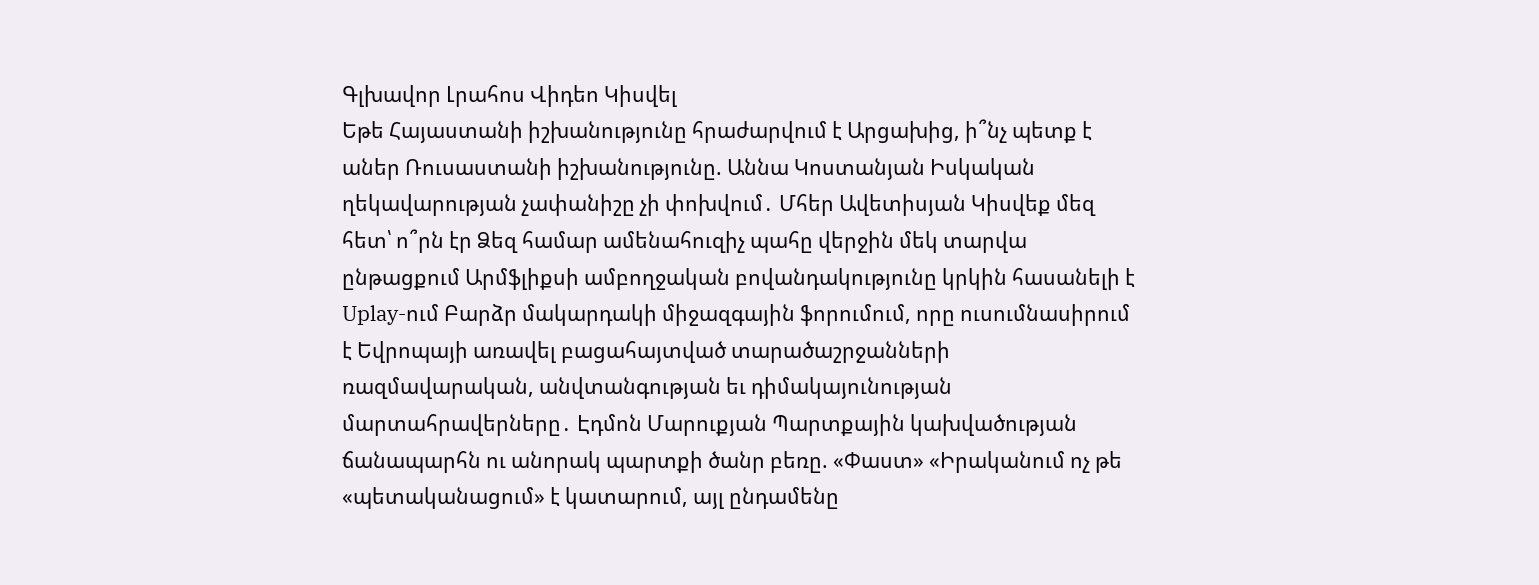Գլխավոր Լրահոս Վիդեո Կիսվել
Եթե Հայաստանի իշխանությունը հրաժարվում է Արցախից, ի՞նչ պետք է աներ Ռուսաստանի իշխանությունը. Աննա Կոստանյան Իսկական ղեկավարության չափանիշը չի փոխվում․ Մհեր Ավետիսյան Կիսվեք մեզ հետ՝ ո՞րն էր Ձեզ համար ամենահուզիչ պահը վերջին մեկ տարվա ընթացքում Արմֆլիքսի ամբողջական բովանդակությունը կրկին հասանելի է Uplay-ում Բարձր մակարդակի միջազգային ֆորումում, որը ուսումնասիրում է Եվրոպայի առավել բացահայտված տարածաշրջանների ռազմավարական, անվտանգության եւ դիմակայունության մարտահրավերները․ Էդմոն Մարուքյան Պարտքային կախվածության ճանապարհն ու անորակ պարտքի ծանր բեռը. «Փաստ» «Իրականում ոչ թե «պետականացում» է կատարում, այլ ընդամենը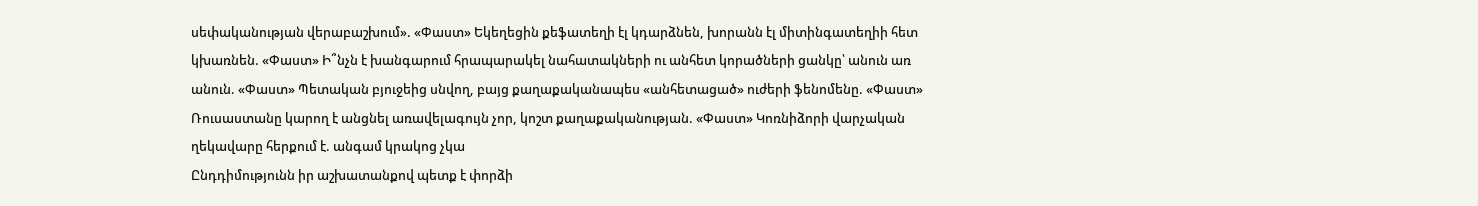սեփականության վերաբաշխում». «Փաստ» Եկեղեցին քեֆատեղի էլ կդարձնեն, խորանն էլ միտինգատեղիի հետ կխառնեն. «Փաստ» Ի՞նչն է խանգարում հրապարակել նահատակների ու անհետ կորածների ցանկը՝ անուն առ անուն. «Փաստ» Պետական բյուջեից սնվող, բայց քաղաքականապես «անհետացած» ուժերի ֆենոմենը. «Փաստ» Ռուսաստանը կարող է անցնել առավելագույն չոր, կոշտ քաղաքականության. «Փաստ» Կոռնիձորի վարչական ղեկավարը հերքում է. անգամ կրակոց չկա
Ընդդիմությունն իր աշխատանքով պետք է փորձի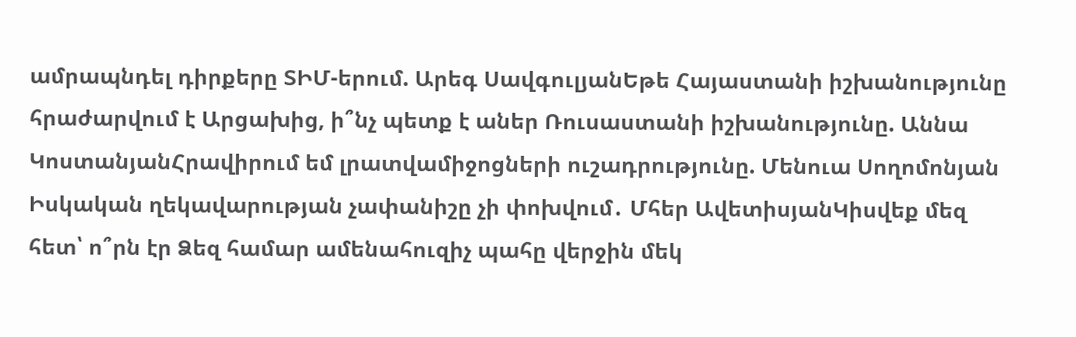ամրապնդել դիրքերը ՏԻՄ-երում. Արեգ ՍավգուլյանԵթե Հայաստանի իշխանությունը հրաժարվում է Արցախից, ի՞նչ պետք է աներ Ռուսաստանի իշխանությունը. Աննա ԿոստանյանՀրավիրում եմ լրատվամիջոցների ուշադրությունը. Մենուա Սողոմոնյան Իսկական ղեկավարության չափանիշը չի փոխվում․ Մհեր ԱվետիսյանԿիսվեք մեզ հետ՝ ո՞րն էր Ձեզ համար ամենահուզիչ պահը վերջին մեկ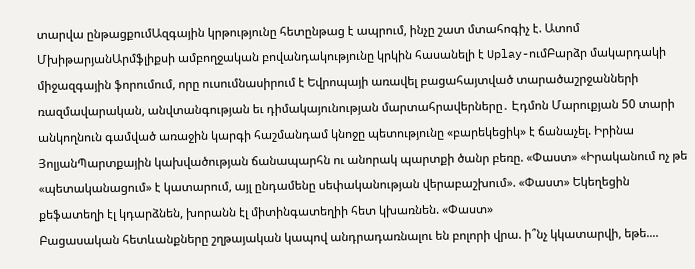տարվա ընթացքումԱզգային կրթությունը հետընթաց է ապրում, ինչը շատ մտահոգիչ է. Ատոմ ՄխիթարյանԱրմֆլիքսի ամբողջական բովանդակությունը կրկին հասանելի է Uplay-ումԲարձր մակարդակի միջազգային ֆորումում, որը ուսումնասիրում է Եվրոպայի առավել բացահայտված տարածաշրջանների ռազմավարական, անվտանգության եւ դիմակայունության մարտահրավերները․ Էդմոն Մարուքյան 50 տարի անկողնուն գամված առաջին կարգի հաշմանդամ կնոջը պետությունը «բարեկեցիկ» է ճանաչել. Իրինա ՅոլյանՊարտքային կախվածության ճանապարհն ու անորակ պարտքի ծանր բեռը. «Փաստ» «Իրականում ոչ թե «պետականացում» է կատարում, այլ ընդամենը սեփականության վերաբաշխում». «Փաստ» Եկեղեցին քեֆատեղի էլ կդարձնեն, խորանն էլ միտինգատեղիի հետ կխառնեն. «Փաստ»
Բացասական հետևանքները շղթայական կապով անդրադառնալու են բոլորի վրա. ի՞նչ կկատարվի, եթե....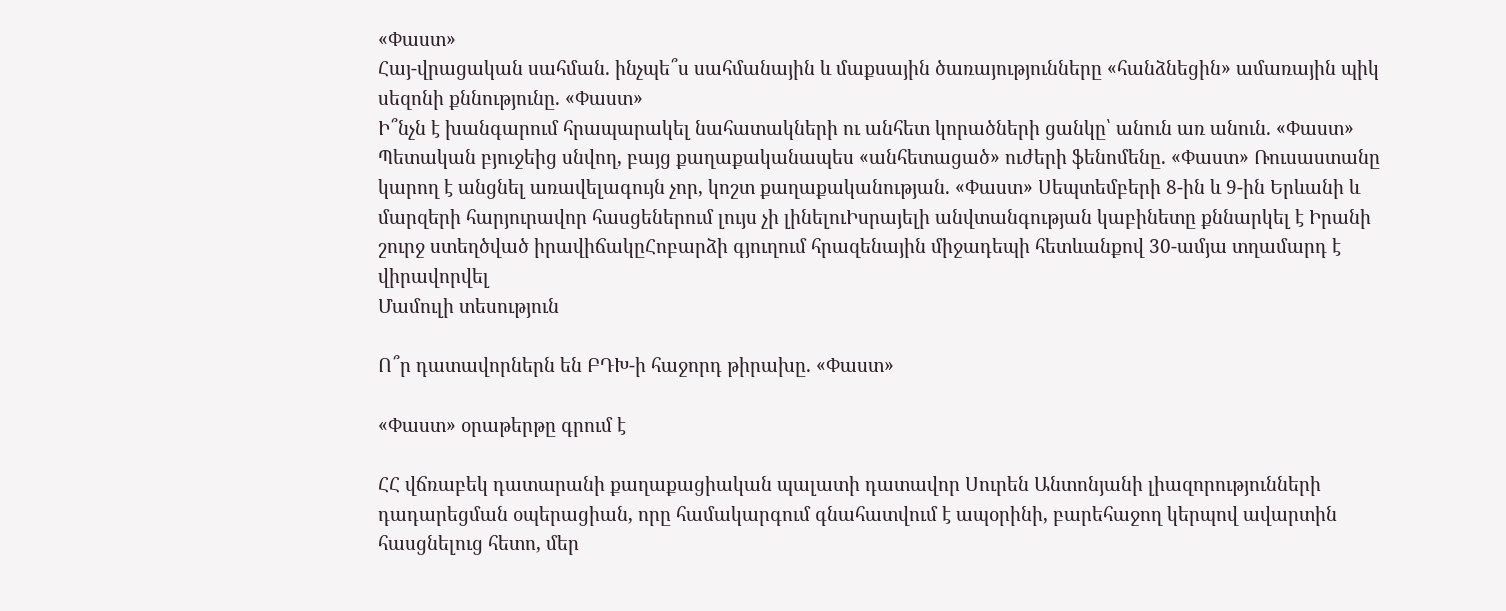«Փաստ»
Հայ-վրացական սահման. ինչպե՞ս սահմանային և մաքսային ծառայությունները «հանձնեցին» ամառային պիկ սեզոնի քննությունը. «Փաստ»
Ի՞նչն է խանգարում հրապարակել նահատակների ու անհետ կորածների ցանկը՝ անուն առ անուն. «Փաստ» Պետական բյուջեից սնվող, բայց քաղաքականապես «անհետացած» ուժերի ֆենոմենը. «Փաստ» Ռուսաստանը կարող է անցնել առավելագույն չոր, կոշտ քաղաքականության. «Փաստ» Սեպտեմբերի 8-ին և 9-ին Երևանի և մարզերի հարյուրավոր հասցեներում լույս չի լինելուԻսրայելի անվտանգության կաբինետը քննարկել է Իրանի շուրջ ստեղծված իրավիճակըՀոբարձի գյուղում հրազենային միջադեպի հետևանքով 30-ամյա տղամարդ է վիրավորվել
Մամուլի տեսություն

Ո՞ր դատավորներն են ԲԴԽ-ի հաջորդ թիրախը. «Փաստ»

«Փաստ» օրաթերթը գրում է

ՀՀ վճռաբեկ դատարանի քաղաքացիական պալատի դատավոր Սուրեն Անտոնյանի լիազորությունների դադարեցման օպերացիան, որը համակարգում գնահատվում է ապօրինի, բարեհաջող կերպով ավարտին հասցնելուց հետո, մեր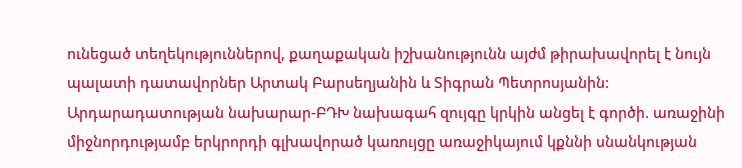ունեցած տեղեկություններով, քաղաքական իշխանությունն այժմ թիրախավորել է նույն պալատի դատավորներ Արտակ Բարսեղյանին և Տիգրան Պետրոսյանին: Արդարադատության նախարար-ԲԴԽ նախագահ զույգը կրկին անցել է գործի. առաջինի միջնորդությամբ երկրորդի գլխավորած կառույցը առաջիկայում կքննի սնանկության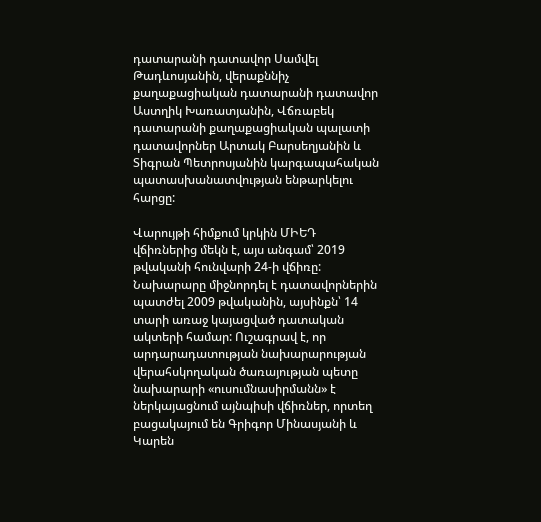դատարանի դատավոր Սամվել Թադևոսյանին, վերաքննիչ քաղաքացիական դատարանի դատավոր Աստղիկ Խառատյանին, Վճռաբեկ դատարանի քաղաքացիական պալատի դատավորներ Արտակ Բարսեղյանին և Տիգրան Պետրոսյանին կարգապահական պատասխանատվության ենթարկելու հարցը:

Վարույթի հիմքում կրկին ՄԻԵԴ վճիռներից մեկն է, այս անգամ՝ 2019 թվականի հունվարի 24-ի վճիռը: Նախարարը միջնորդել է դատավորներին պատժել 2009 թվականին, այսինքն՝ 14 տարի առաջ կայացված դատական ակտերի համար: Ուշագրավ է, որ արդարադատության նախարարության վերահսկողական ծառայության պետը նախարարի «ուսումնասիրմանն» է ներկայացնում այնպիսի վճիռներ, որտեղ բացակայում են Գրիգոր Մինասյանի և Կարեն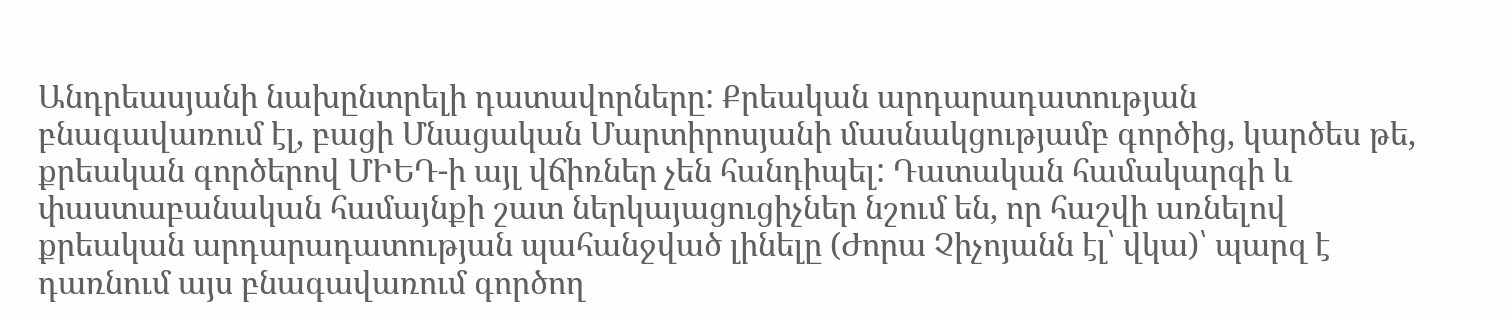Անդրեասյանի նախընտրելի դատավորները: Քրեական արդարադատության բնագավառում էլ, բացի Մնացական Մարտիրոսյանի մասնակցությամբ գործից, կարծես թե, քրեական գործերով ՄԻԵԴ-ի այլ վճիռներ չեն հանդիպել: Դատական համակարգի և փաստաբանական համայնքի շատ ներկայացուցիչներ նշում են, որ հաշվի առնելով քրեական արդարադատության պահանջված լինելը (Ժորա Չիչոյանն էլ՝ վկա)՝ պարզ է դառնում այս բնագավառում գործող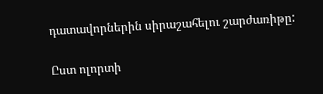դատավորներին սիրաշահելու շարժառիթը:

Ըստ ոլորտի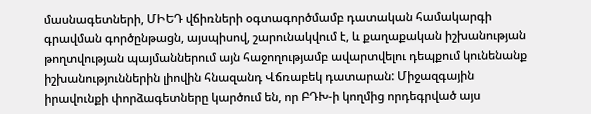մասնագետների, ՄԻԵԴ վճիռների օգտագործմամբ դատական համակարգի գրավման գործընթացն, այսպիսով, շարունակվում է, և քաղաքական իշխանության թողտվության պայմաններում այն հաջողությամբ ավարտվելու դեպքում կունենանք իշխանություններին լիովին հնազանդ Վճռաբեկ դատարան: Միջազգային իրավունքի փորձագետները կարծում են, որ ԲԴԽ-ի կողմից որդեգրված այս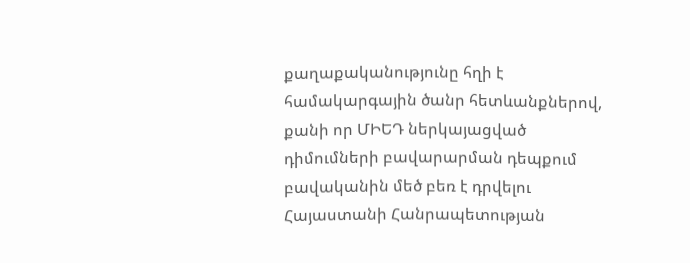քաղաքականությունը հղի է համակարգային ծանր հետևանքներով, քանի որ ՄԻԵԴ ներկայացված դիմումների բավարարման դեպքում բավականին մեծ բեռ է դրվելու Հայաստանի Հանրապետության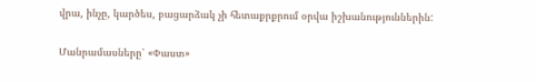վրա, ինչը, կարծես, բացարձակ չի հետաքրքրում օրվա իշխանություններին:

Մանրամասները՝ «Փաստ»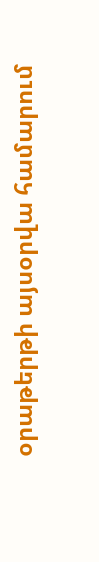օրաթերթի այսօրվա համարում